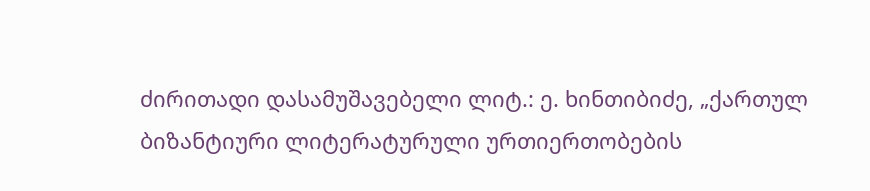ძირითადი დასამუშავებელი ლიტ.: ე. ხინთიბიძე, „ქართულ ბიზანტიური ლიტერატურული ურთიერთობების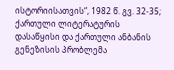ისტორიისათვის“, 1982 წ. გვ. 32-35; ქართული ლიტერატურის დასაწყისი და ქართული ანბანის გენეზისის პრობლემა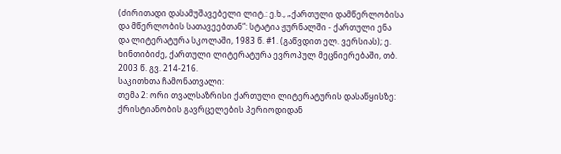(ძირითადი დასამუშავებელი ლიტ.: ე.ხ., „ქართული დამწერლობისა და მწერლობის სათავეებთან“: სტატია ჟურნალში - ქართული ენა და ლიტერატურა სკოლაში, 1983 წ. #1. (გაწვდით ელ. ვერსიას); ე. ხინთიბიძე, ქართული ლიტერატურა ევროპულ მეცნიერებაში, თბ. 2003 წ. გვ. 214-216.
საკითხთა ჩამონათვალი:
თემა 2: ორი თვალსაზრისი ქართული ლიტერატურის დასაწყისზე: ქრისტიანობის გავრცელების პერიოდიდან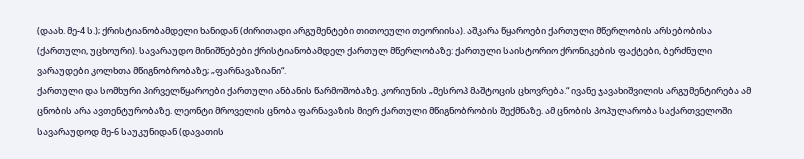(დაახ. მე-4 ს.); ქრისტიანობამდელი ხანიდან (ძირითადი არგუმენტები თითოეული თეორიისა). აშკარა წყაროები ქართული მწერლობის არსებობისა (ქართული, უცხოური). სავარაუდო მინიშნებები ქრისტიანობამდელ ქართულ მწერლობაზე: ქართული საისტორიო ქრონიკების ფაქტები, ბერძნული ვარაუდები კოლხთა მწიგნობრობაზე; „ფარნავაზიანი“.
ქართული და სომხური პირველწყაროები ქართული ანბანის წარმოშობაზე. კორიუნის „მესროპ მაშტოცის ცხოვრება.“ ივანე ჯავახიშვილის არგუმენტირება ამ ცნობის არა ავთენტურობაზე. ლეონტი მროველის ცნობა ფარნავაზის მიერ ქართული მწიგნობრობის შექმნაზე. ამ ცნობის პოპულარობა საქართველოში სავარაუდოდ მე-6 საუკუნიდან (დავათის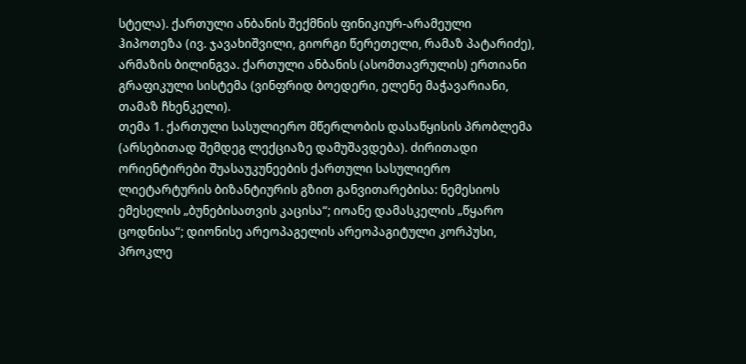სტელა). ქართული ანბანის შექმნის ფინიკიურ-არამეული ჰიპოთეზა (ივ. ჯავახიშვილი, გიორგი წერეთელი, რამაზ პატარიძე), არმაზის ბილინგვა. ქართული ანბანის (ასომთავრულის) ერთიანი გრაფიკული სისტემა (ვინფრიდ ბოედერი, ელენე მაჭავარიანი, თამაზ ჩხენკელი).
თემა 1. ქართული სასულიერო მწერლობის დასაწყისის პრობლემა (არსებითად შემდეგ ლექციაზე დამუშავდება). ძირითადი ორიენტირები შუასაუკუნეების ქართული სასულიერო ლიეტარტურის ბიზანტიურის გზით განვითარებისა: ნემესიოს ემესელის „ბუნებისათვის კაცისა“; იოანე დამასკელის „წყარო ცოდნისა“; დიონისე არეოპაგელის არეოპაგიტული კორპუსი, პროკლე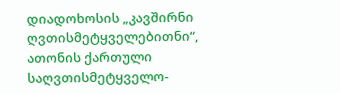დიადოხოსის „კავშირნი ღვთისმეტყველებითნი“, ათონის ქართული საღვთისმეტყველო-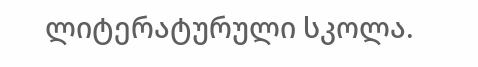ლიტერატურული სკოლა.